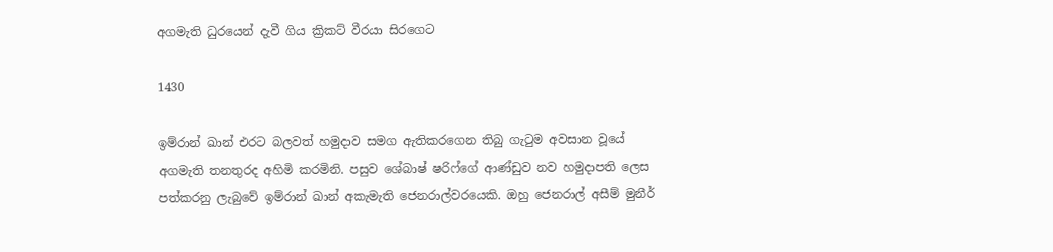අගමැති ධුරයෙන් දැවී ගිය ක්‍රිකට් වීරයා සිරගෙට

1430

ඉම්රාන් ඛාන් එරට බලවත් හමුදාව සමග ඇතිකරගෙන තිබු ගැටුම අවසාන වූයේ අගමැති තනතුරද අහිමි කරමිනි. පසුව ශේබාෂ් ෂරිෆ්ගේ ආණ්ඩුව නව හමුදාපති ලෙස පත්කරනු ලැබුවේ ඉම්රාන් ඛාන් අකැමැති ජෙනරාල්වරයෙකි. ඔහු ජෙනරාල් අසීම් මුනීර්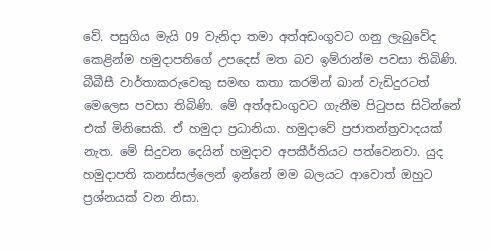වේ. පසුගිය මැයි 09 වැනිදා තමා අත්අඩංගුවට ගනු ලැබුවේද කෙළින්ම හමුදාපතිගේ උපදෙස් මත බව ඉම්රාන්ම පවසා තිබිණි. බීබීසී වාර්තාකරුවෙකු සමඟ කතා කරමින් ඛාන් වැඩිදුරටත් මෙලෙස පවසා තිබිණි. මේ අත්අඩංගුවට ගැනීම පිටුපස සිටින්නේ එක් මිනිසෙකි. ඒ හමුදා ප්‍රධානියා. හමුදාවේ ප්‍රජාතන්ත්‍රවාදයක් නැත. මේ සිදුවන දෙයින් හමුදාව අපකීර්තියට පත්වෙනවා. යුද හමුදාපති කනස්සල්ලෙන් ඉන්නේ මම බලයට ආවොත් ඔහුට ප්‍රශ්නයක් වන නිසා.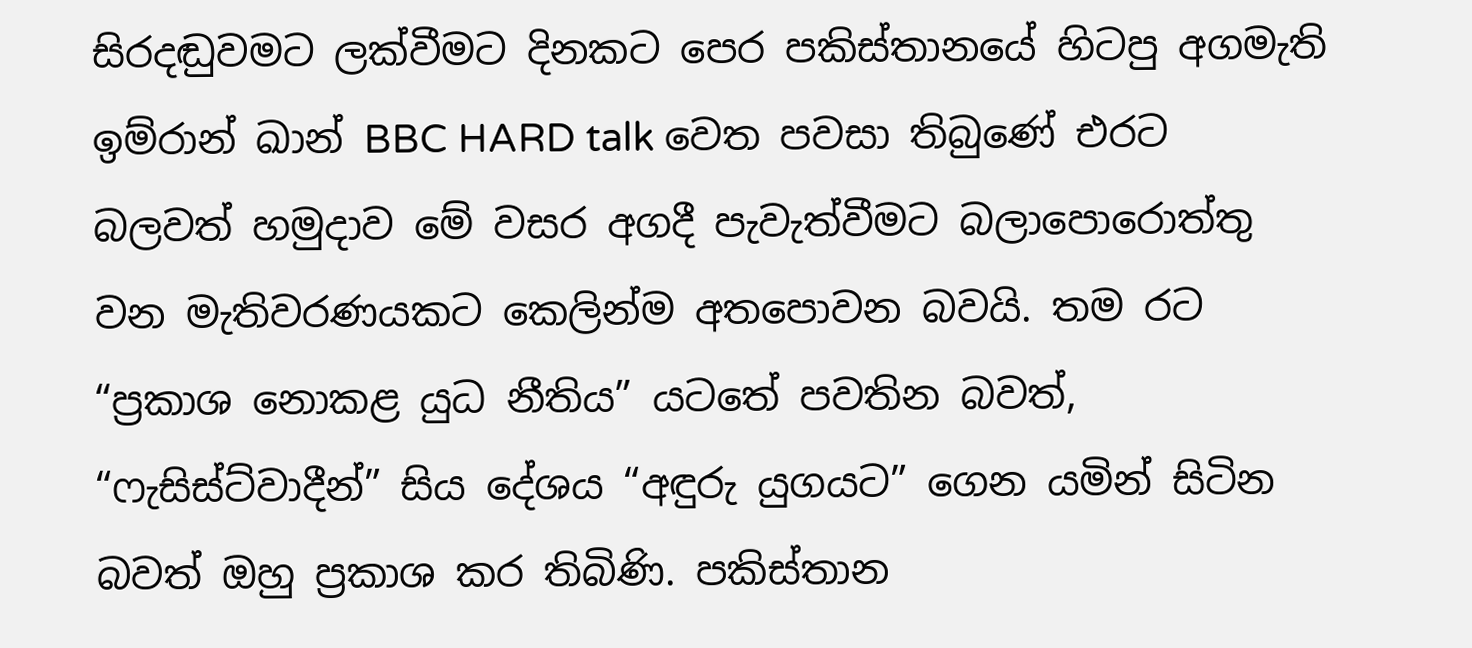සිරදඬුවමට ලක්වීමට දිනකට පෙර පකිස්තානයේ හිටපු අගමැති ඉම්රාන් ඛාන් BBC HARD talk වෙත පවසා තිබුණේ එරට බලවත් හමුදාව මේ වසර අගදී පැවැත්වීමට බලාපොරොත්තු වන මැතිවරණයකට කෙලින්ම අතපොවන බවයි. තම රට “ප්‍රකාශ නොකළ යුධ නීතිය” යටතේ පවතින බවත්, “ෆැසිස්ට්වාදීන්” සිය දේශය “අඳුරු යුගයට” ගෙන යමින් සිටින බවත් ඔහු ප්‍රකාශ කර තිබිණි. පකිස්තාන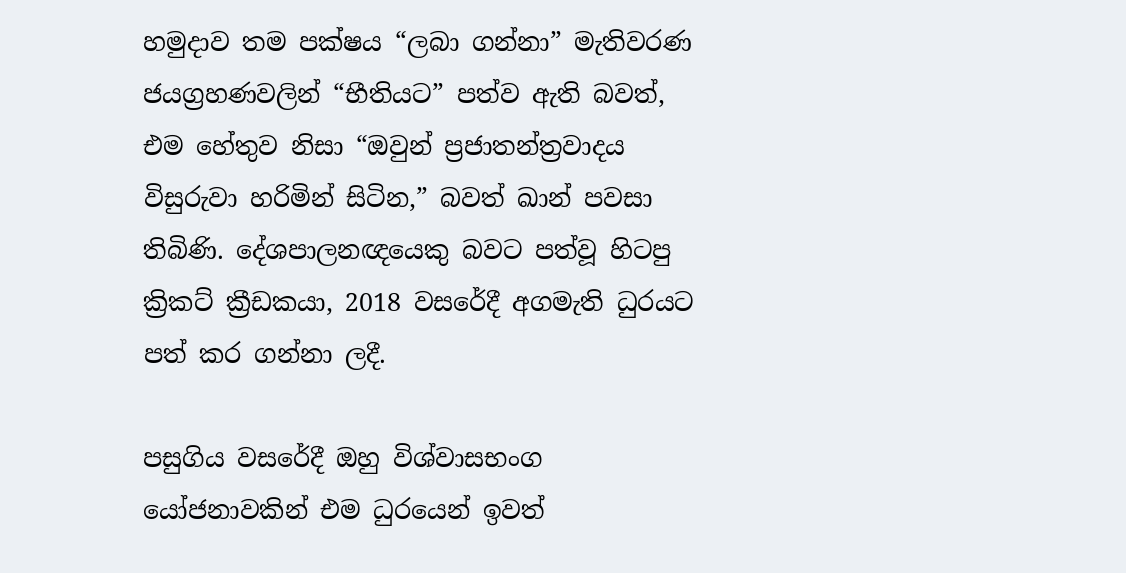හමුදාව තම පක්ෂය “ලබා ගන්නා” මැතිවරණ ජයග්‍රහණවලින් “භීතියට” පත්ව ඇති බවත්, එම හේතුව නිසා “ඔවුන් ප්‍රජාතන්ත්‍රවාදය විසුරුවා හරිමින් සිටින,” බවත් ඛාන් පවසා තිබිණි. දේශපාලනඥයෙකු බවට පත්වූ හිටපු ක්‍රිකට් ක්‍රීඩකයා, 2018 වසරේදී අගමැති ධුරයට පත් කර ගන්නා ලදී.

පසුගිය වසරේදී ඔහු විශ්වාසභංග යෝජනාවකින් එම ධුරයෙන් ඉවත්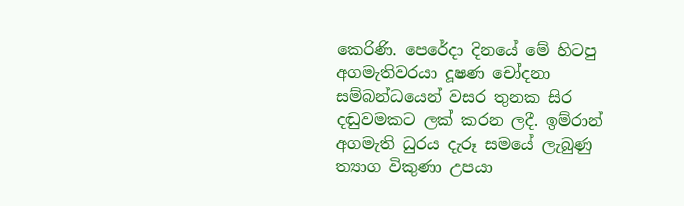කෙරිණි. පෙරේදා දිනයේ මේ හිටපු අගමැතිවරයා දූෂණ චෝදනා සම්බන්ධයෙන් වසර තුනක සිර දඬුවමකට ලක් කරන ලදී. ඉම්රාන් අගමැති ධුරය දැරූ සමයේ ලැබුණු ත්‍යාග විකුණා උපයා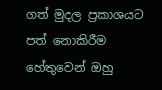ගත් මුදල ප්‍රකාශයට පත් නොකිරීම හේතුවෙන් ඔහු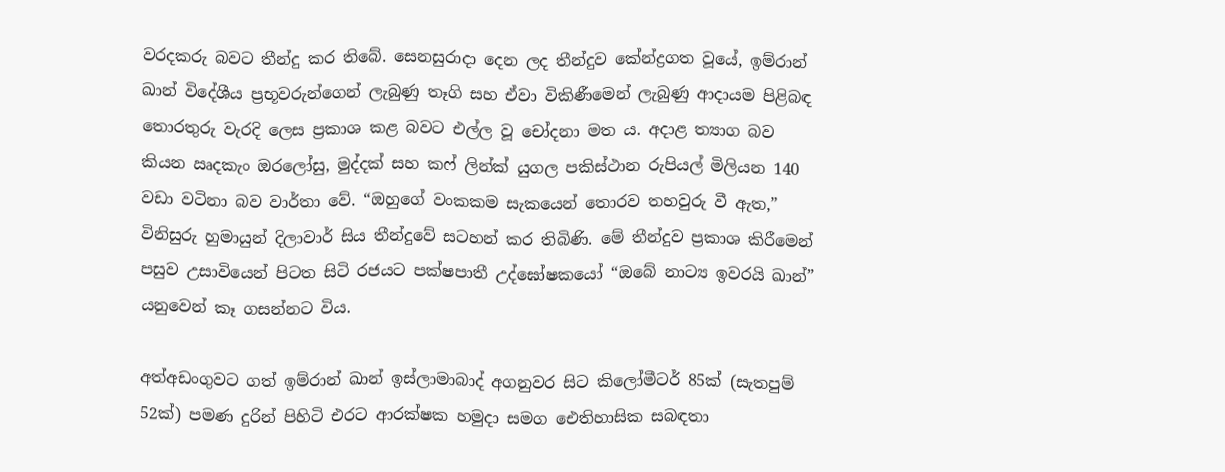වරදකරු බවට තීන්දු කර තිබේ. සෙනසුරාදා දෙන ලද තීන්දුව කේන්ද්‍රගත වූයේ, ඉම්රාන් ඛාන් විදේශීය ප්‍රභූවරුන්ගෙන් ලැබුණු තෑගි සහ ඒවා විකිණීමෙන් ලැබුණු ආදායම පිළිබඳ තොරතුරු වැරදි ලෙස ප්‍රකාශ කළ බවට එල්ල වූ චෝදනා මත ය. අදාළ ත්‍යාග බව කියන ඍදකැං ඔරලෝසු, මුද්දක් සහ කෆ් ලින්ක් යුගල පකිස්ථාන රුපියල් මිලියන 140 වඩා වටිනා බව වාර්තා වේ. “ඔහුගේ වංකකම සැකයෙන් තොරව තහවුරු වී ඇත,” විනිසුරු හුමායුන් දිලාවාර් සිය තීන්දුවේ සටහන් කර තිබිණි. මේ තීන්දුව ප්‍රකාශ කිරීමෙන් පසුව උසාවියෙන් පිටත සිටි රජයට පක්ෂපාතී උද්ඝෝෂකයෝ “ඔබේ නාට්‍ය ඉවරයි ඛාන්” යනුවෙන් කෑ ගසන්නට විය.

අත්අඩංගුවට ගත් ඉම්රාන් ඛාන් ඉස්ලාමාබාද් අගනුවර සිට කිලෝමීටර් 85ක් (සැතපුම් 52ක්) පමණ දුරින් පිහිටි එරට ආරක්ෂක හමුදා සමග ඓතිහාසික සබඳතා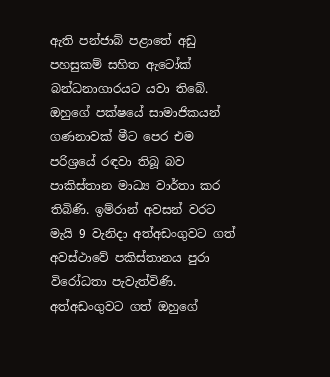ඇති පන්ජාබ් පළාතේ අඩු පහසුකම් සහිත ඇටෝක් බන්ධනාගාරයට යවා තිබේ. ඔහුගේ පක්ෂයේ සාමාජිකයන් ගණනාවක් මීට පෙර එම පරිශ්‍රයේ රඳවා තිබූ බව පාකිස්තාන මාධ්‍ය වාර්තා කර තිබිණි. ඉම්රාන් අවසන් වරට මැයි 9 වැනිදා අත්අඩංගුවට ගත් අවස්ථාවේ පකිස්තානය පුරා විරෝධතා පැවැත්විණි. අත්අඩංගුවට ගත් ඔහුගේ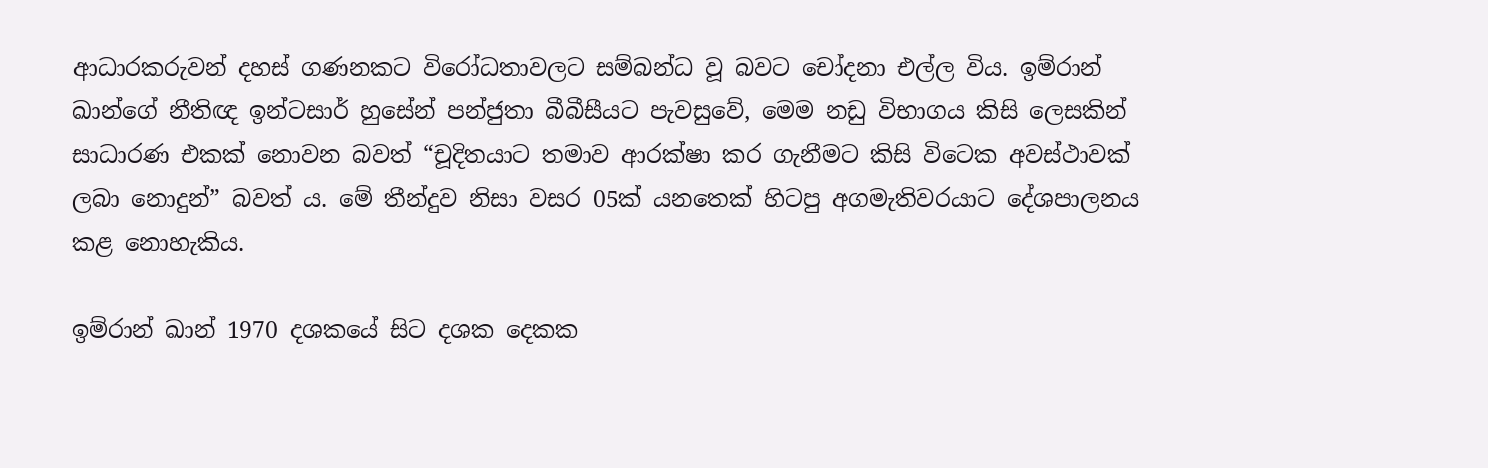ආධාරකරුවන් දහස් ගණනකට විරෝධතාවලට සම්බන්ධ වූ බවට චෝදනා එල්ල විය. ඉම්රාන් ඛාන්ගේ නීතිඥ ඉන්ටසාර් හුසේන් පන්ජුතා බීබීසීයට පැවසුවේ, මෙම නඩු විභාගය කිසි ලෙසකින් සාධාරණ එකක් නොවන බවත් “චූදිතයාට තමාව ආරක්ෂා කර ගැනීමට කිසි විටෙක අවස්ථාවක් ලබා නොදුන්” බවත් ය. මේ තීන්දුව නිසා වසර 05ක් යනතෙක් හිටපු අගමැතිවරයාට දේශපාලනය කළ නොහැකිය.

ඉම්රාන් ඛාන් 1970 දශකයේ සිට දශක දෙකක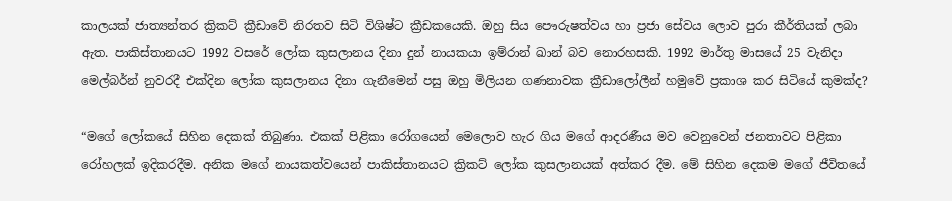කාලයක් ජාත්‍යන්තර ක්‍රිකට් ක්‍රීඩාවේ නිරතව සිටි විශිෂ්ට ක්‍රීඩකයෙකි. ඔහු සිය පෞරුෂත්වය හා ප්‍රජා සේවය ලොව පුරා කීර්තියක් ලබා ඇත. පාකිස්තානයට 1992 වසරේ ලෝක කුසලානය දිනා දුන් නායකයා ඉම්රාන් ඛාන් බව නොරහසකි. 1992 මාර්තු මාසයේ 25 වැනිදා මෙල්බර්න් නුවරදී එක්දින ලෝක කුසලානය දිනා ගැනීමෙන් පසු ඔහු මිලියන ගණනාවක ක්‍රීඩාලෝලීන් හමුවේ ප්‍රකාශ කර සිටියේ කුමක්ද?

“මගේ ලෝකයේ සිහින දෙකක් තිබුණා. එකක් පිළිකා රෝගයෙන් මෙලොව හැර ගිය මගේ ආදරණීය මව වෙනුවෙන් ජනතාවට පිළිකා රෝහලක් ඉදිකරදීම. අනික මගේ නායකත්වයෙන් පාකිස්තානයට ක්‍රිකට් ලෝක කුසලානයක් අත්කර දීම. මේ සිහින දෙකම මගේ ජීවිතයේ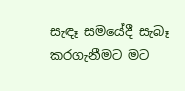සැඳෑ සමයේදී සැබෑ කරගැනීමට මට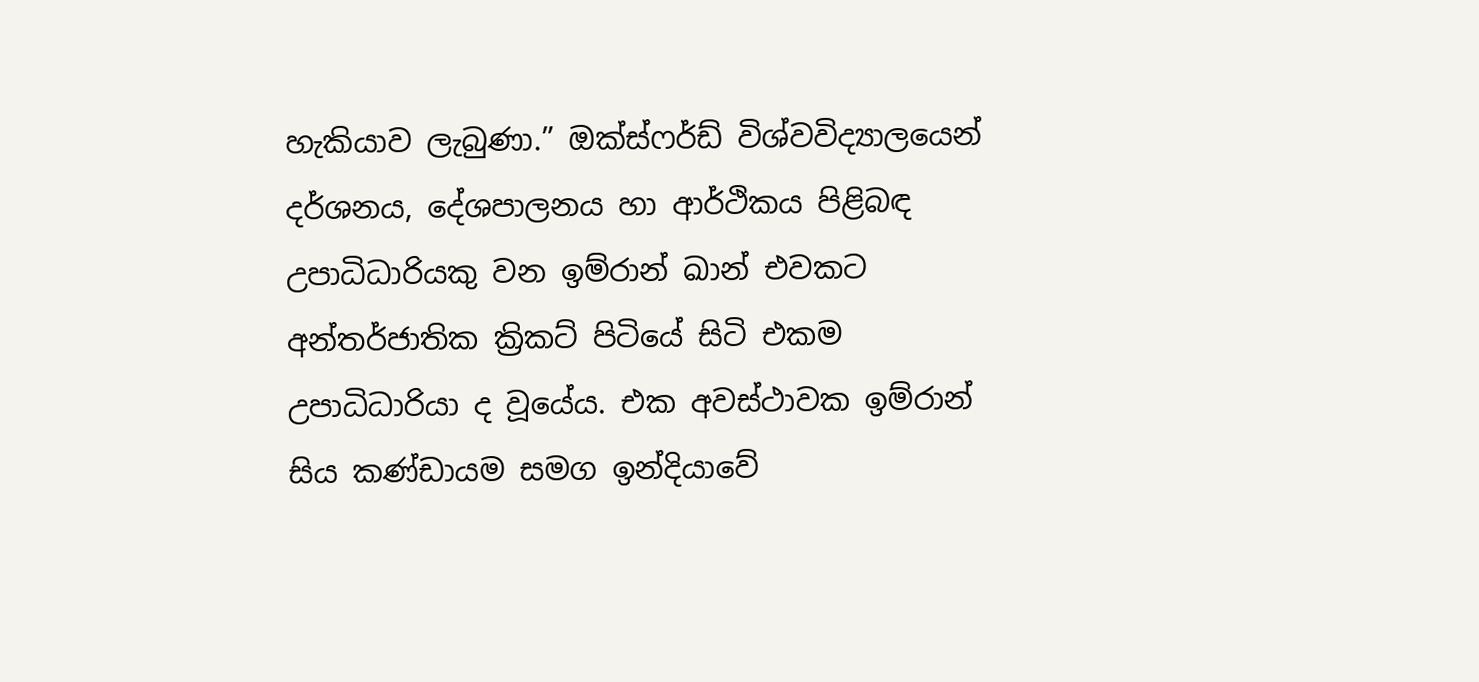හැකියාව ලැබුණා.” ඔක්ස්ෆර්ඩ් විශ්වවිද්‍යාලයෙන් දර්ශනය, දේශපාලනය හා ආර්ථිකය පිළිබඳ උපාධිධාරියකු වන ඉම්රාන් ඛාන් එවකට අන්තර්ජාතික ක්‍රිකට් පිටියේ සිටි එකම උපාධිධාරියා ද වූයේය. එක අවස්ථාවක ඉම්රාන් සිය කණ්ඩායම සමග ඉන්දියාවේ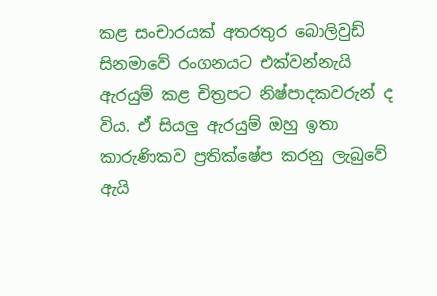කළ සංචාරයක් අතරතුර බොලිවුඩ් සිනමාවේ රංගනයට එක්වන්නැයි ඇරයුම් කළ චිත්‍රපට නිෂ්පාදකවරුන් ද විය. ඒ සියලු ඇරයුම් ඔහු ඉතා කාරුණිකව ප්‍රතික්ෂේප කරනු ලැබුවේ ඇයි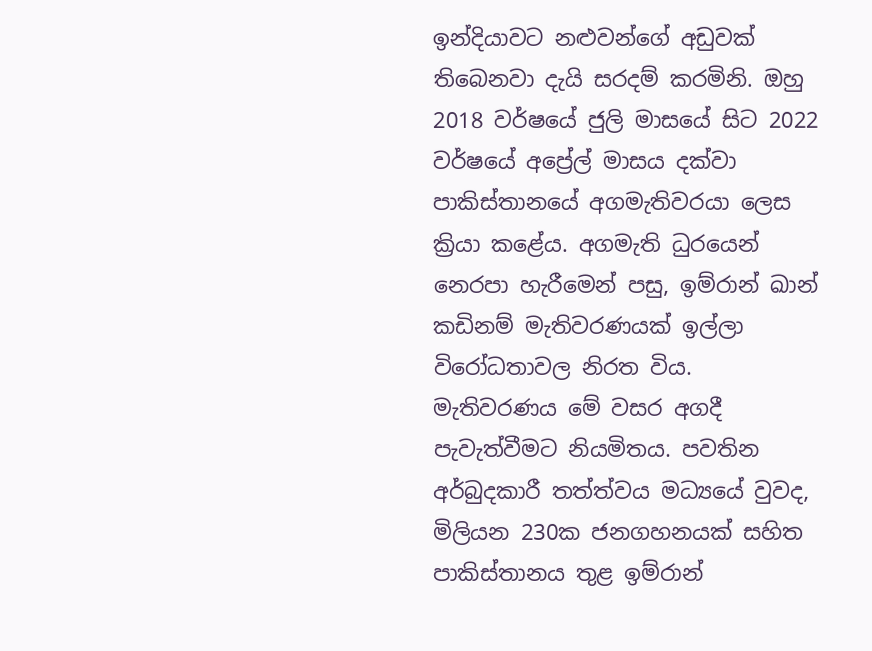ඉන්දියාවට නළුවන්ගේ අඩුවක් තිබෙනවා දැයි සරදම් කරමිනි. ඔහු 2018 වර්ෂයේ ජුලි මාසයේ සිට 2022 වර්ෂයේ අප්‍රේල් මාසය දක්වා පාකිස්තානයේ අගමැතිවරයා ලෙස ක්‍රියා කළේය. අගමැති ධුරයෙන් නෙරපා හැරීමෙන් පසු, ඉම්රාන් ඛාන් කඩිනම් මැතිවරණයක් ඉල්ලා විරෝධතාවල නිරත විය. මැතිවරණය මේ වසර අගදී පැවැත්වීමට නියමිතය. පවතින අර්බුදකාරී තත්ත්වය මධ්‍යයේ වුවද, මිලියන 230ක ජනගහනයක් සහිත පාකිස්තානය තුළ ඉම්රාන්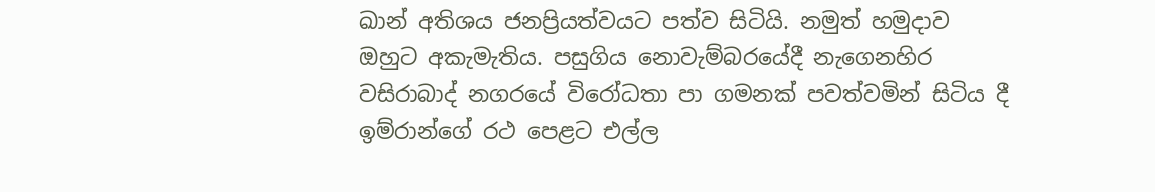ඛාන් අතිශය ජනප්‍රියත්වයට පත්ව සිටියි. නමුත් හමුදාව ඔහුට අකැමැතිය. පසුගිය නොවැම්බරයේදී නැගෙනහිර වසිරාබාද් නගරයේ විරෝධතා පා ගමනක් පවත්වමින් සිටිය දී ඉම්රාන්ගේ රථ පෙළට එල්ල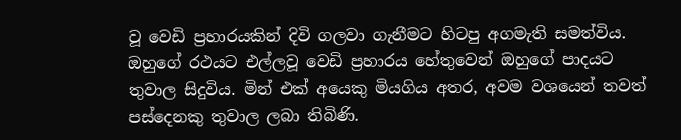වූ වෙඩි ප්‍රහාරයකින් දිවි ගලවා ගැනීමට හිටපු අගමැති සමත්විය. ඔහුගේ රථයට එල්ලවූ වෙඩි ප්‍රහාරය හේතුවෙන් ඔහුගේ පාදයට තුවාල සිදුවිය. මින් එක් අයෙකු මියගිය අතර, අවම වශයෙන් තවත් පස්දෙනකු තුවාල ලබා තිබිණි.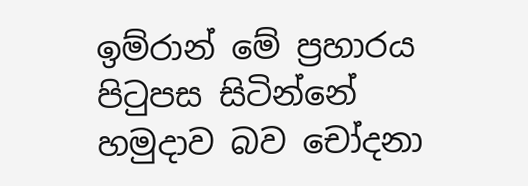ඉම්රාන් මේ ප්‍රහාරය පිටුපස සිටින්නේ හමුදාව බව චෝදනා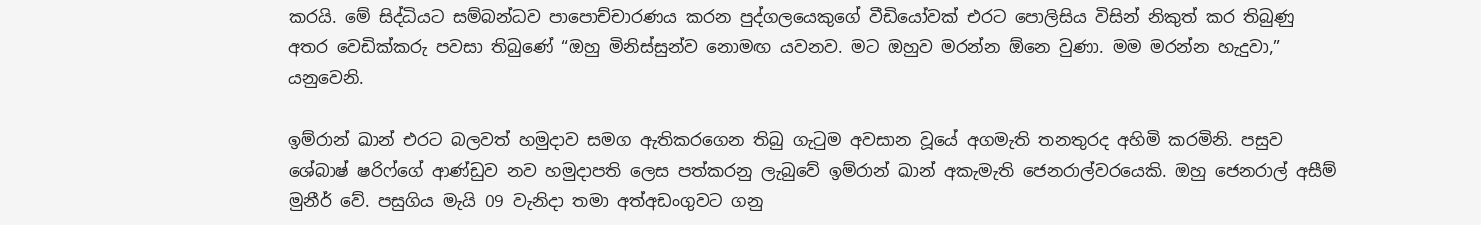කරයි. මේ සිද්ධියට සම්බන්ධව පාපොච්චාරණය කරන පුද්ගලයෙකුගේ වීඩියෝවක් එරට පොලිසිය විසින් නිකුත් කර තිබුණු අතර වෙඩික්කරු පවසා තිබුණේ “ඔහු මිනිස්සුන්ව නොමඟ යවනව. මට ඔහුව මරන්න ඕනෙ වුණා. මම මරන්න හැදුවා,” යනුවෙනි.

ඉම්රාන් ඛාන් එරට බලවත් හමුදාව සමග ඇතිකරගෙන තිබු ගැටුම අවසාන වූයේ අගමැති තනතුරද අහිමි කරමිනි. පසුව ශේබාෂ් ෂරිෆ්ගේ ආණ්ඩුව නව හමුදාපති ලෙස පත්කරනු ලැබුවේ ඉම්රාන් ඛාන් අකැමැති ජෙනරාල්වරයෙකි. ඔහු ජෙනරාල් අසීම් මුනීර් වේ. පසුගිය මැයි 09 වැනිදා තමා අත්අඩංගුවට ගනු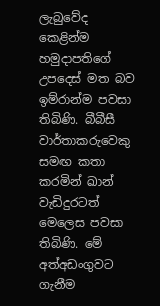ලැබුවේද කෙළින්ම හමුදාපතිගේ උපදෙස් මත බව ඉම්රාන්ම පවසා තිබිණි. බීබීසී වාර්තාකරුවෙකු සමඟ කතා කරමින් ඛාන් වැඩිදුරටත් මෙලෙස පවසා තිබිණි. මේ අත්අඩංගුවට ගැනීම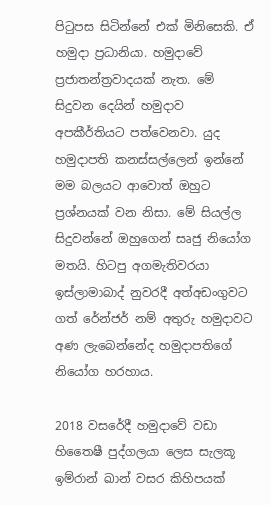පිටුපස සිටින්නේ එක් මිනිසෙකි. ඒ හමුදා ප්‍රධානියා. හමුදාවේ ප්‍රජාතන්ත්‍රවාදයක් නැත. මේ සිදුවන දෙයින් හමුදාව අපකීර්තියට පත්වෙනවා. යුද හමුදාපති කනස්සල්ලෙන් ඉන්නේ මම බලයට ආවොත් ඔහුට ප්‍රශ්නයක් වන නිසා. මේ සියල්ල සිදුවන්නේ ඔහුගෙන් සෘජු නියෝග මතයි. හිටපු අගමැතිවරයා ඉස්ලාමාබාද් නුවරදී අත්අඩංගුවට ගත් රේන්ජර් නම් අතුරු හමුදාවට අණ ලැබෙන්නේද හමුදාපතිගේ නියෝග හරහාය.

2018 වසරේදී හමුදාවේ වඩා හිතෛෂී පුද්ගලයා ලෙස සැලකූ ඉම්රාන් ඛාන් වසර කිහිපයක්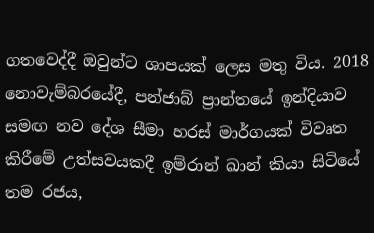ගතවෙද්දී ඔවුන්ට ශාපයක් ලෙස මතු විය. 2018 නොවැම්බරයේදී, පන්ජාබ් ප්‍රාන්තයේ ඉන්දියාව සමඟ නව දේශ සීමා හරස් මාර්ගයක් විවෘත කිරීමේ උත්සවයකදී ඉම්රාන් ඛාන් කියා සිටියේ තම රජය,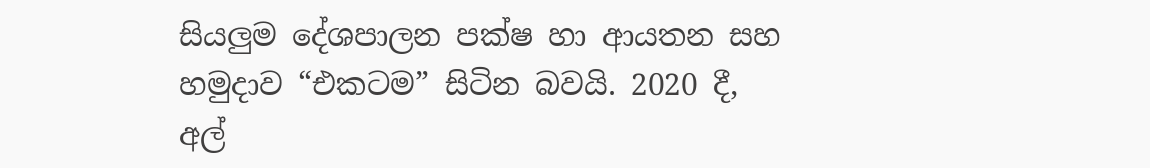සියලුම දේශපාලන පක්ෂ හා ආයතන සහ හමුදාව “එකටම” සිටින බවයි. 2020 දී, අල්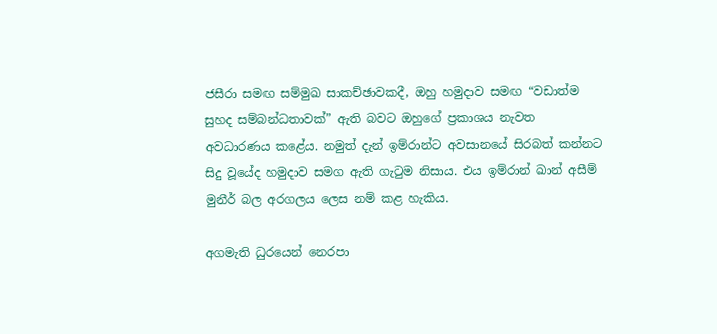ජසීරා සමඟ සම්මුඛ සාකච්ඡාවකදී, ඔහු හමුදාව සමඟ “වඩාත්ම සුහද සම්බන්ධතාවක්” ඇති බවට ඔහුගේ ප්‍රකාශය නැවත අවධාරණය කළේය. නමුත් දැන් ඉම්රාන්ට අවසානයේ සිරබත් කන්නට සිදු වූයේද හමුදාව සමග ඇති ගැටුම නිසාය. එය ඉම්රාන් ඛාන් අසීම් මුනීර් බල අරගලය ලෙස නම් කළ හැකිය.

අගමැති ධුරයෙන් නෙරපා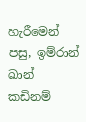හැරීමෙන් පසු, ඉම්රාන් ඛාන් කඩිනම්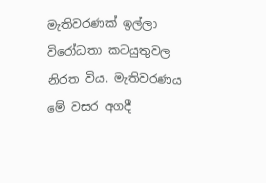මැතිවරණක් ඉල්ලා විරෝධතා කටයුතුවල නිරත විය. මැතිවරණය මේ වසර අගදී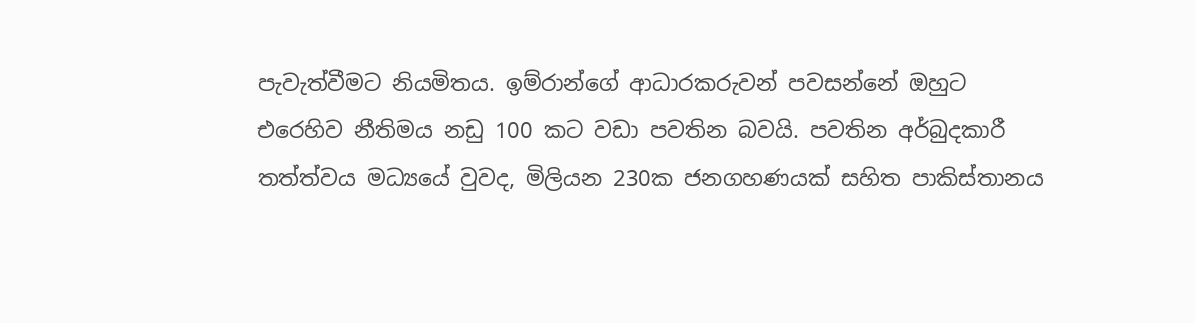පැවැත්වීමට නියමිතය. ඉම්රාන්ගේ ආධාරකරුවන් පවසන්නේ ඔහුට එරෙහිව නීතිමය නඩු 100 කට වඩා පවතින බවයි. පවතින අර්බුදකාරී තත්ත්වය මධ්‍යයේ වුවද, මිලියන 230ක ජනගහණයක් සහිත පාකිස්තානය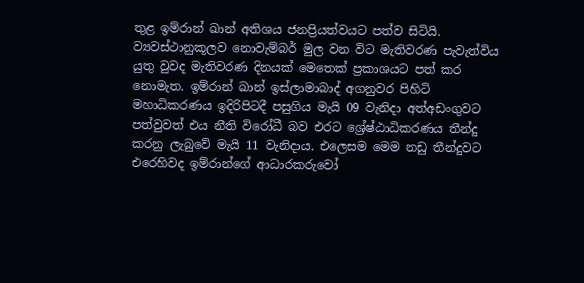තුළ ඉම්රාන් ඛාන් අතිශය ජනප්‍රියත්වයට පත්ව සිටියි. ව්‍යවස්ථානුකූලව නොවැම්බර් මුල වන විට මැතිවරණ පැවැත්විය යුතු වුවද මැතිවරණ දිනයක් මෙතෙක් ප්‍රකාශයට පත් කර නොමැත. ඉම්රාන් ඛාන් ඉස්ලාමාබාද් අගනුවර පිහිටි මහාධිකරණය ඉදිරිපිටදී පසුගිය මැයි 09 වැනිදා අත්අඩංගුවට පත්වුවත් එය නීති විරෝධී බව එරට ශ්‍රේෂ්ඨාධිකරණය තීන්දු කරනු ලැබුවේ මැයි 11 වැනිදාය. එලෙසම මෙම නඩු තීන්දුවට එරෙහිවද ඉම්රාන්ගේ ආධාරකරුවෝ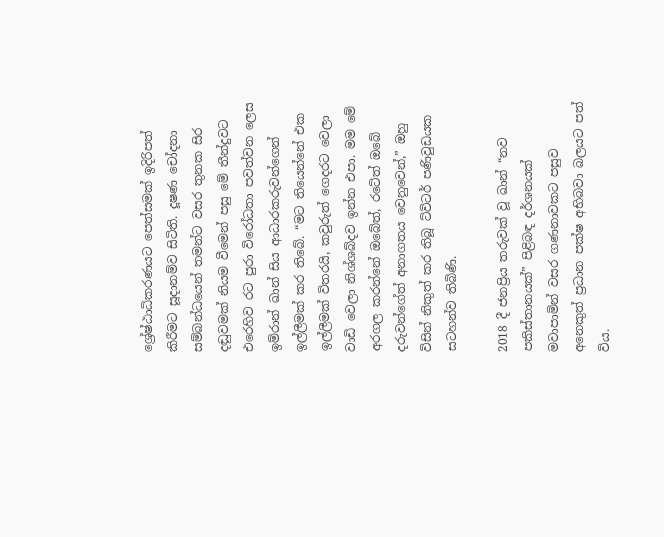ශ්‍රේෂ්ඨාධිකරණයට පෙත්සමක් ඉදිරිපත් කිරීමට සූදානම්ව සිටිති. දූෂණ චෝදනා සම්බන්ධයෙන් තමන්ට වසර තුනක සිර දඬුවමක් නියම වීමෙන් පසු මේ තීන්දුවට එරෙහිව රට පුරා විරෝධතා පවත්වන ලෙස ඉම්රාන් ඛාන් සිය ආධාරකරුවන්ගෙන් ඉල්ලීමක් කර තිබේ. “මට තියෙන්නේ එක ඉල්ලීමක් විතරයි, කවුරුත් ගෙදරට වෙලා වාඩි වෙලා නිශ්ශබ්දව ඉන්න එපා. මම මේ අරගල කරන්නේ ඔබේත්, රටේත් ඔබේ දරුවන්ගේත් අනාගතය වෙනුවෙන්,” ඔහු විසින් නිකුත් කර තිබූ ට්විටර් පණිවුඩයක සටහන්ව තිබිණි.

2018 දී ජනප්‍රිය තරුවක් වූ ඛාන් “නව පකිස්තානයක්” පිළිබඳ දර්ශනයක් මවාපාමින් වසර ගණනාවකට පසුව අනෙකුත් ප්‍රධාන පක්ෂ අභිබවා බලයට පත් විය.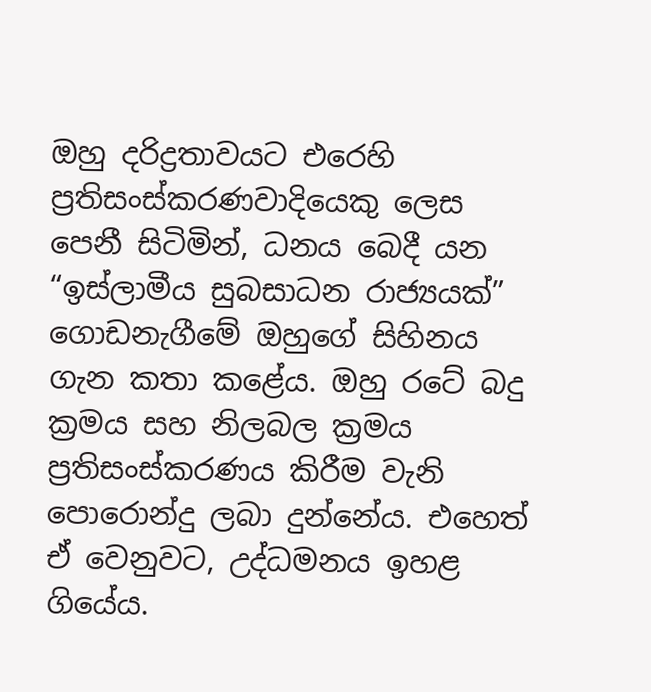ඔහු දරිද්‍රතාවයට එරෙහි ප්‍රතිසංස්කරණවාදියෙකු ලෙස පෙනී සිටිමින්, ධනය බෙදී යන “ඉස්ලාමීය සුබසාධන රාජ්‍යයක්” ගොඩනැගීමේ ඔහුගේ සිහිනය ගැන කතා කළේය. ඔහු රටේ බදු ක්‍රමය සහ නිලබල ක්‍රමය ප්‍රතිසංස්කරණය කිරීම වැනි පොරොන්දු ලබා දුන්නේය. එහෙත් ඒ වෙනුවට, උද්ධමනය ඉහළ ගියේය.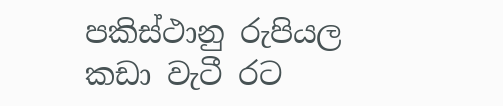පකිස්ථානු රුපියල කඩා වැටී රට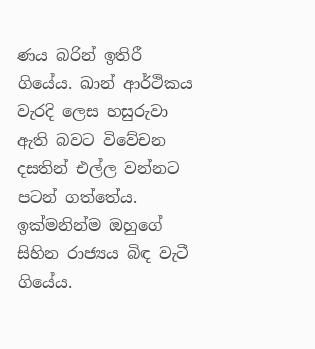ණය බරින් ඉතිරී ගියේය. ඛාන් ආර්ථිකය වැරදි ලෙස හසුරුවා ඇති බවට විවේචන දසතින් එල්ල වන්නට පටන් ගත්තේය. ඉක්මනින්ම ඔහුගේ සිහින රාජ්‍යය බිඳ වැටී ගියේය.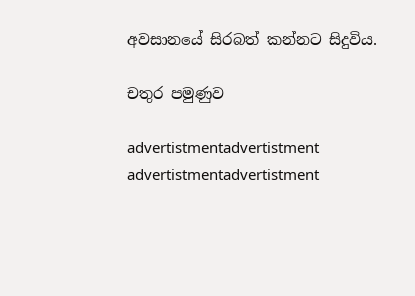අවසානයේ සිරබත් කන්නට සිදුවිය.

චතුර පමුණුව

advertistmentadvertistment
advertistmentadvertistment